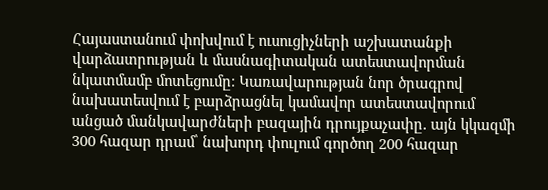Հայաստանում փոխվում է ուսուցիչների աշխատանքի վարձատրության և մասնագիտական ատեստավորման նկատմամբ մոտեցումը։ Կառավարության նոր ծրագրով նախատեսվում է բարձրացնել կամավոր ատեստավորում անցած մանկավարժների բազային դրույքաչափը․ այն կկազմի 300 հազար դրամ՝ նախորդ փուլում գործող 200 հազար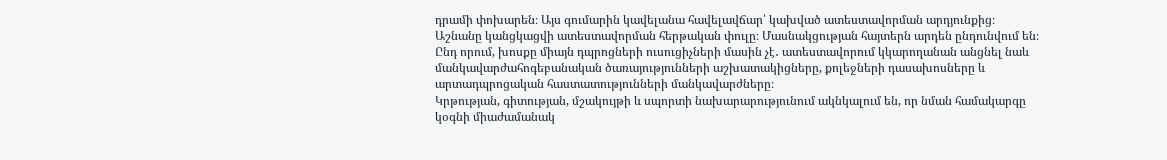դրամի փոխարեն։ Այս գումարին կավելանա հավելավճար՝ կախված ատեստավորման արդյունքից։
Աշնանը կանցկացվի ատեստավորման հերթական փուլը։ Մասնակցության հայտերն արդեն ընդունվում են։ Ընդ որում, խոսքը միայն դպրոցների ուսուցիչների մասին չէ․ ատեստավորում կկարողանան անցնել նաև մանկավարժահոգեբանական ծառայությունների աշխատակիցները, քոլեջների դասախոսները և արտադպրոցական հաստատությունների մանկավարժները։
Կրթության, գիտության, մշակույթի և սպորտի նախարարությունում ակնկալում են, որ նման համակարգը կօգնի միաժամանակ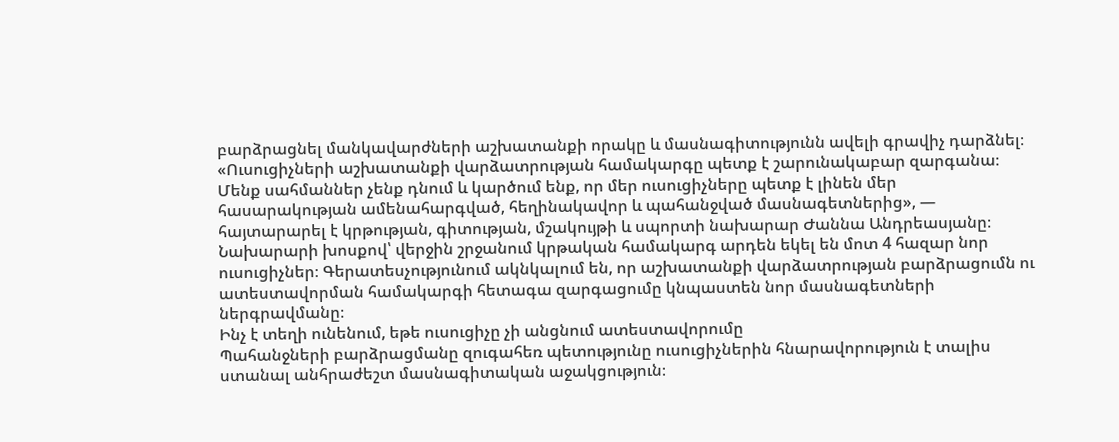բարձրացնել մանկավարժների աշխատանքի որակը և մասնագիտությունն ավելի գրավիչ դարձնել։
«Ուսուցիչների աշխատանքի վարձատրության համակարգը պետք է շարունակաբար զարգանա։ Մենք սահմաններ չենք դնում և կարծում ենք, որ մեր ուսուցիչները պետք է լինեն մեր հասարակության ամենահարգված, հեղինակավոր և պահանջված մասնագետներից», — հայտարարել է կրթության, գիտության, մշակույթի և սպորտի նախարար Ժաննա Անդրեասյանը։
Նախարարի խոսքով՝ վերջին շրջանում կրթական համակարգ արդեն եկել են մոտ 4 հազար նոր ուսուցիչներ։ Գերատեսչությունում ակնկալում են, որ աշխատանքի վարձատրության բարձրացումն ու ատեստավորման համակարգի հետագա զարգացումը կնպաստեն նոր մասնագետների ներգրավմանը։
Ինչ է տեղի ունենում, եթե ուսուցիչը չի անցնում ատեստավորումը
Պահանջների բարձրացմանը զուգահեռ պետությունը ուսուցիչներին հնարավորություն է տալիս ստանալ անհրաժեշտ մասնագիտական աջակցություն։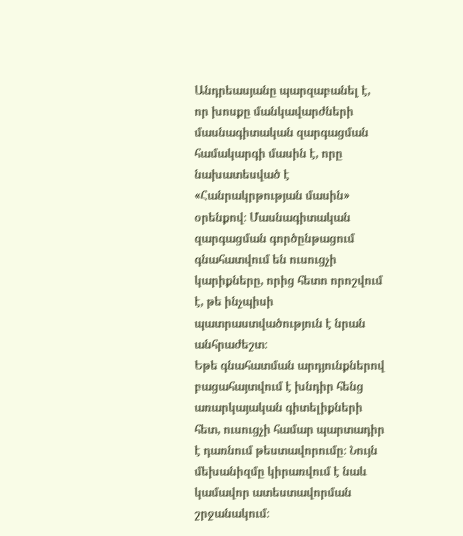Անդրեասյանը պարզաբանել է, որ խոսքը մանկավարժների մասնագիտական զարգացման համակարգի մասին է, որը նախատեսված է «Հանրակրթության մասին» օրենքով։ Մասնագիտական զարգացման գործընթացում գնահատվում են ուսուցչի կարիքները, որից հետո որոշվում է, թե ինչպիսի պատրաստվածություն է նրան անհրաժեշտ։
Եթե գնահատման արդյունքներով բացահայտվում է խնդիր հենց առարկայական գիտելիքների հետ, ուսուցչի համար պարտադիր է դառնում թեստավորումը։ Նույն մեխանիզմը կիրառվում է նաև կամավոր ատեստավորման շրջանակում։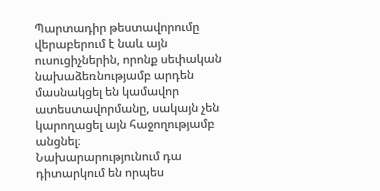Պարտադիր թեստավորումը վերաբերում է նաև այն ուսուցիչներին, որոնք սեփական նախաձեռնությամբ արդեն մասնակցել են կամավոր ատեստավորմանը, սակայն չեն կարողացել այն հաջողությամբ անցնել։
Նախարարությունում դա դիտարկում են որպես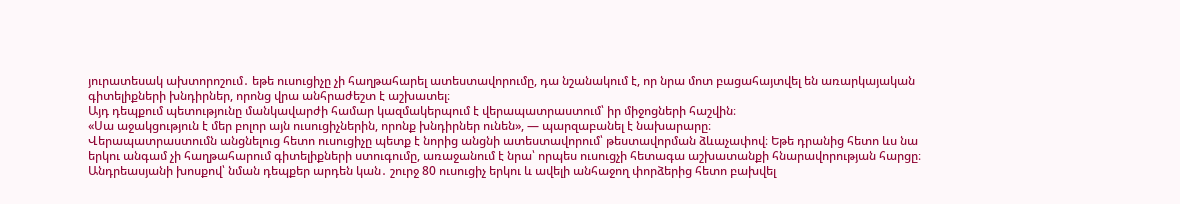յուրատեսակ ախտորոշում․ եթե ուսուցիչը չի հաղթահարել ատեստավորումը, դա նշանակում է, որ նրա մոտ բացահայտվել են առարկայական գիտելիքների խնդիրներ, որոնց վրա անհրաժեշտ է աշխատել։
Այդ դեպքում պետությունը մանկավարժի համար կազմակերպում է վերապատրաստում՝ իր միջոցների հաշվին։
«Սա աջակցություն է մեր բոլոր այն ուսուցիչներին, որոնք խնդիրներ ունեն», — պարզաբանել է նախարարը։
Վերապատրաստումն անցնելուց հետո ուսուցիչը պետք է նորից անցնի ատեստավորում՝ թեստավորման ձևաչափով։ Եթե դրանից հետո ևս նա երկու անգամ չի հաղթահարում գիտելիքների ստուգումը, առաջանում է նրա՝ որպես ուսուցչի հետագա աշխատանքի հնարավորության հարցը։ Անդրեասյանի խոսքով՝ նման դեպքեր արդեն կան․ շուրջ 80 ուսուցիչ երկու և ավելի անհաջող փորձերից հետո բախվել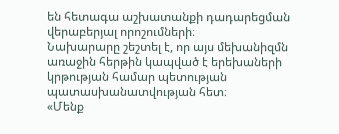են հետագա աշխատանքի դադարեցման վերաբերյալ որոշումների։
Նախարարը շեշտել է, որ այս մեխանիզմն առաջին հերթին կապված է երեխաների կրթության համար պետության պատասխանատվության հետ։
«Մենք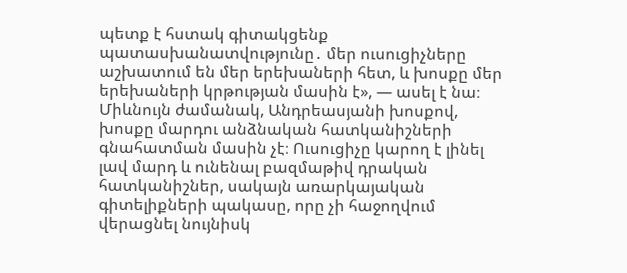պետք է հստակ գիտակցենք պատասխանատվությունը․ մեր ուսուցիչները աշխատում են մեր երեխաների հետ, և խոսքը մեր երեխաների կրթության մասին է», — ասել է նա։
Միևնույն ժամանակ, Անդրեասյանի խոսքով, խոսքը մարդու անձնական հատկանիշների գնահատման մասին չէ։ Ուսուցիչը կարող է լինել լավ մարդ և ունենալ բազմաթիվ դրական հատկանիշներ, սակայն առարկայական գիտելիքների պակասը, որը չի հաջողվում վերացնել նույնիսկ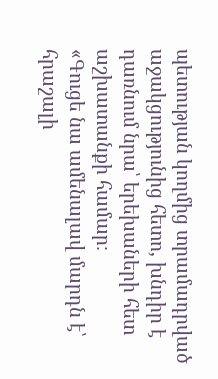պետության կողմից տրամադրված աջակցությունից հետո, խնդիր է դառնում նրա՝ երեխաների հետ աշխատանքի համար։
«Գուցե նա ամենալավ մարդն է՝ հրաշալի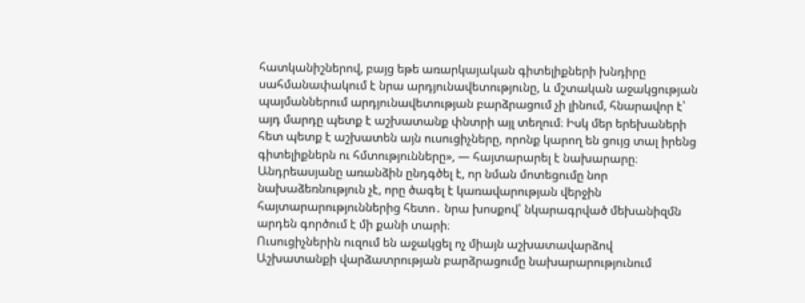հատկանիշներով, բայց եթե առարկայական գիտելիքների խնդիրը սահմանափակում է նրա արդյունավետությունը, և մշտական աջակցության պայմաններում արդյունավետության բարձրացում չի լինում, հնարավոր է՝ այդ մարդը պետք է աշխատանք փնտրի այլ տեղում։ Իսկ մեր երեխաների հետ պետք է աշխատեն այն ուսուցիչները, որոնք կարող են ցույց տալ իրենց գիտելիքներն ու հմտությունները», — հայտարարել է նախարարը։
Անդրեասյանը առանձին ընդգծել է, որ նման մոտեցումը նոր նախաձեռնություն չէ, որը ծագել է կառավարության վերջին հայտարարություններից հետո․ նրա խոսքով՝ նկարագրված մեխանիզմն արդեն գործում է մի քանի տարի։
Ուսուցիչներին ուզում են աջակցել ոչ միայն աշխատավարձով
Աշխատանքի վարձատրության բարձրացումը նախարարությունում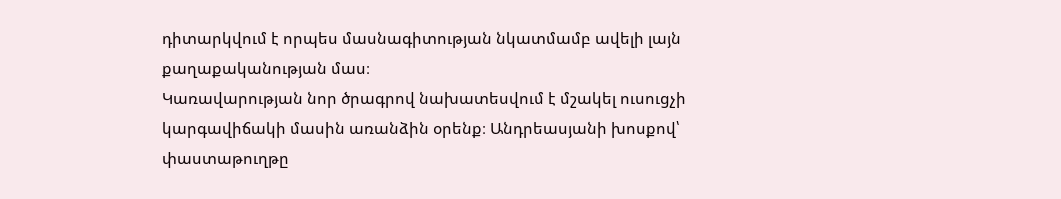դիտարկվում է որպես մասնագիտության նկատմամբ ավելի լայն քաղաքականության մաս։
Կառավարության նոր ծրագրով նախատեսվում է մշակել ուսուցչի կարգավիճակի մասին առանձին օրենք։ Անդրեասյանի խոսքով՝ փաստաթուղթը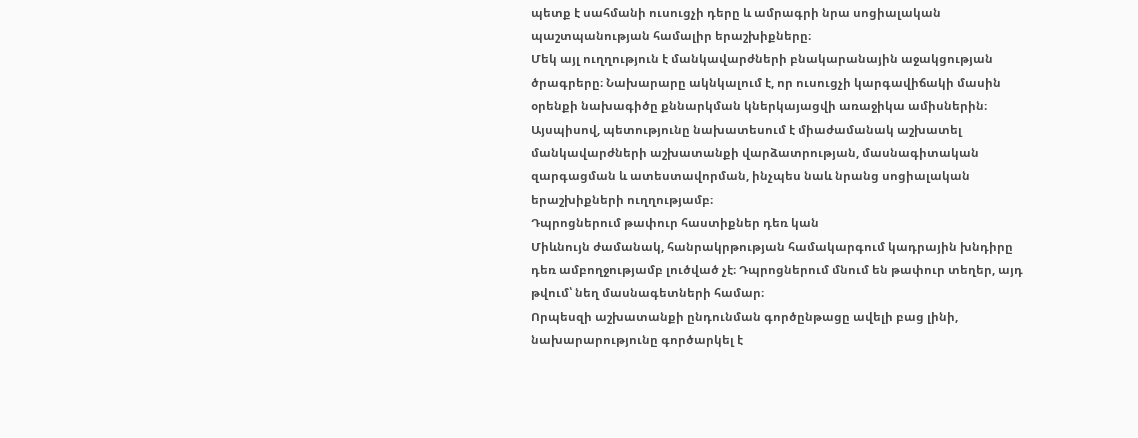պետք է սահմանի ուսուցչի դերը և ամրագրի նրա սոցիալական պաշտպանության համալիր երաշխիքները։
Մեկ այլ ուղղություն է մանկավարժների բնակարանային աջակցության ծրագրերը։ Նախարարը ակնկալում է, որ ուսուցչի կարգավիճակի մասին օրենքի նախագիծը քննարկման կներկայացվի առաջիկա ամիսներին։
Այսպիսով, պետությունը նախատեսում է միաժամանակ աշխատել մանկավարժների աշխատանքի վարձատրության, մասնագիտական զարգացման և ատեստավորման, ինչպես նաև նրանց սոցիալական երաշխիքների ուղղությամբ։
Դպրոցներում թափուր հաստիքներ դեռ կան
Միևնույն ժամանակ, հանրակրթության համակարգում կադրային խնդիրը դեռ ամբողջությամբ լուծված չէ։ Դպրոցներում մնում են թափուր տեղեր, այդ թվում՝ նեղ մասնագետների համար։
Որպեսզի աշխատանքի ընդունման գործընթացը ավելի բաց լինի, նախարարությունը գործարկել է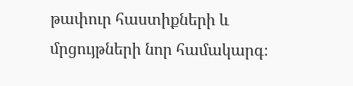թափուր հաստիքների և մրցույթների նոր համակարգ։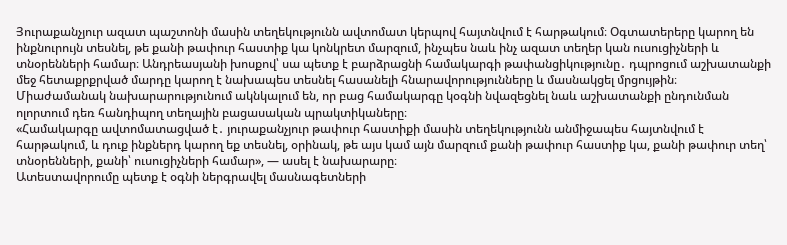Յուրաքանչյուր ազատ պաշտոնի մասին տեղեկությունն ավտոմատ կերպով հայտնվում է հարթակում։ Օգտատերերը կարող են ինքնուրույն տեսնել, թե քանի թափուր հաստիք կա կոնկրետ մարզում, ինչպես նաև ինչ ազատ տեղեր կան ուսուցիչների և տնօրենների համար։ Անդրեասյանի խոսքով՝ սա պետք է բարձրացնի համակարգի թափանցիկությունը․ դպրոցում աշխատանքի մեջ հետաքրքրված մարդը կարող է նախապես տեսնել հասանելի հնարավորությունները և մասնակցել մրցույթին։
Միաժամանակ նախարարությունում ակնկալում են, որ բաց համակարգը կօգնի նվազեցնել նաև աշխատանքի ընդունման ոլորտում դեռ հանդիպող տեղային բացասական պրակտիկաները։
«Համակարգը ավտոմատացված է․ յուրաքանչյուր թափուր հաստիքի մասին տեղեկությունն անմիջապես հայտնվում է հարթակում, և դուք ինքներդ կարող եք տեսնել, օրինակ, թե այս կամ այն մարզում քանի թափուր հաստիք կա, քանի թափուր տեղ՝ տնօրենների, քանի՝ ուսուցիչների համար», — ասել է նախարարը։
Ատեստավորումը պետք է օգնի ներգրավել մասնագետների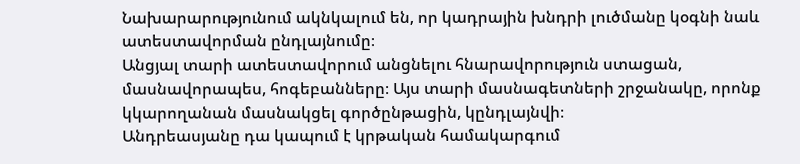Նախարարությունում ակնկալում են, որ կադրային խնդրի լուծմանը կօգնի նաև ատեստավորման ընդլայնումը։
Անցյալ տարի ատեստավորում անցնելու հնարավորություն ստացան, մասնավորապես, հոգեբանները։ Այս տարի մասնագետների շրջանակը, որոնք կկարողանան մասնակցել գործընթացին, կընդլայնվի։
Անդրեասյանը դա կապում է կրթական համակարգում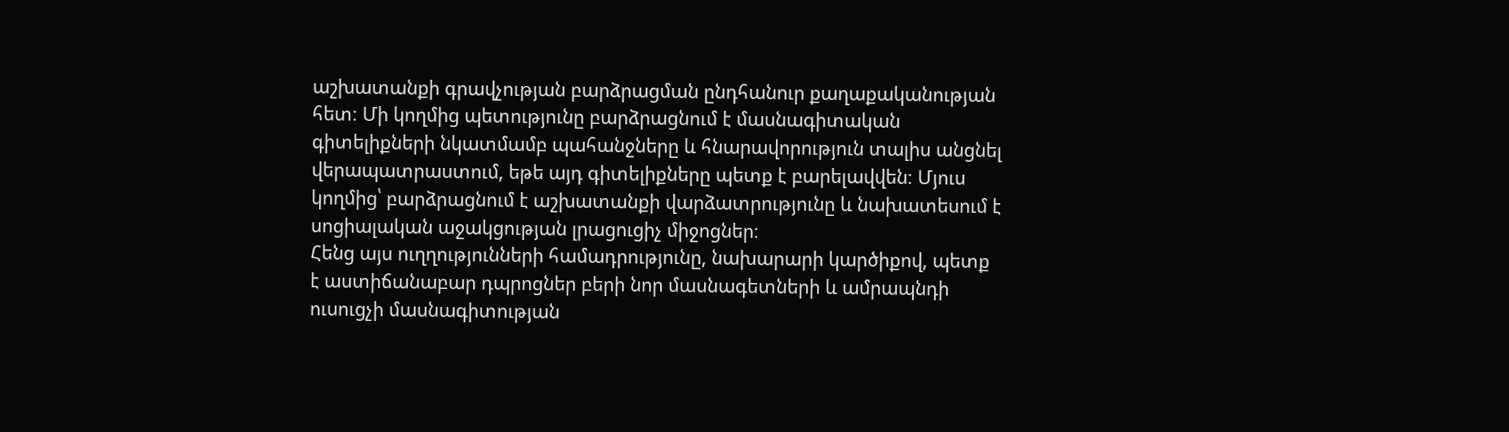աշխատանքի գրավչության բարձրացման ընդհանուր քաղաքականության հետ։ Մի կողմից պետությունը բարձրացնում է մասնագիտական գիտելիքների նկատմամբ պահանջները և հնարավորություն տալիս անցնել վերապատրաստում, եթե այդ գիտելիքները պետք է բարելավվեն։ Մյուս կողմից՝ բարձրացնում է աշխատանքի վարձատրությունը և նախատեսում է սոցիալական աջակցության լրացուցիչ միջոցներ։
Հենց այս ուղղությունների համադրությունը, նախարարի կարծիքով, պետք է աստիճանաբար դպրոցներ բերի նոր մասնագետների և ամրապնդի ուսուցչի մասնագիտության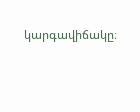կարգավիճակը։